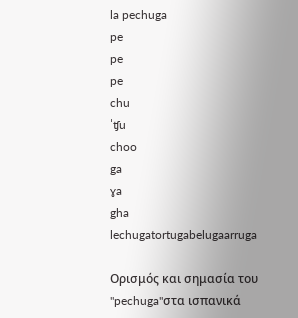la pechuga
pe
pe
pe
chu
ˈʧu
choo
ga
ɣa
gha
lechugatortugabelugaarruga

Ορισμός και σημασία του "pechuga"στα ισπανικά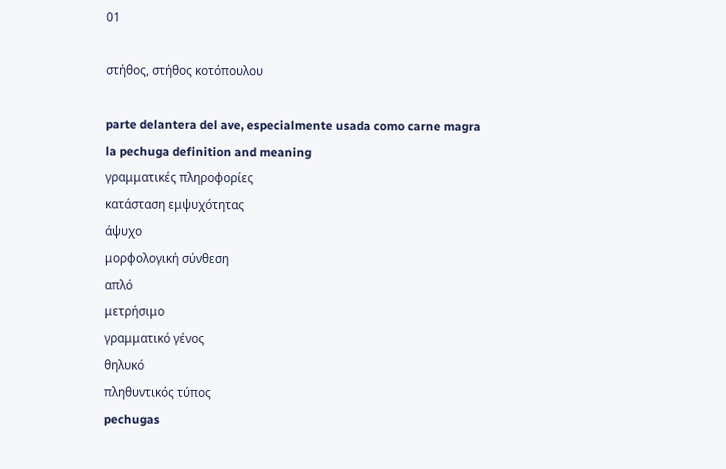01

στήθος, στήθος κοτόπουλου

parte delantera del ave, especialmente usada como carne magra
la pechuga definition and meaning
γραμματικές πληροφορίες
κατάσταση εμψυχότητας
άψυχο
μορφολογική σύνθεση
απλό
μετρήσιμο
γραμματικό γένος
θηλυκό
πληθυντικός τύπος
pechugas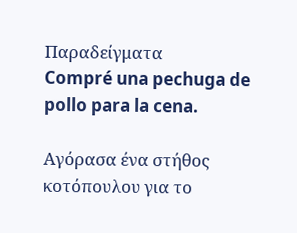Παραδείγματα
Compré una pechuga de pollo para la cena.

Αγόρασα ένα στήθος κοτόπουλου για το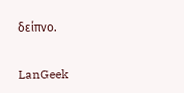δείπνο.

LanGeek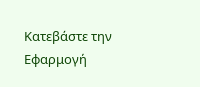Κατεβάστε την Εφαρμογή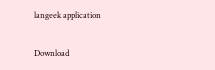langeek application

Download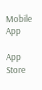Mobile App

App Store